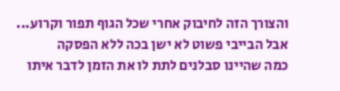והצורך הזה לחיבוק אחרי שכל הגוף תפור וקרוע...
אבל הבייבי פשוט לא ישן בכה ללא הפסקה
כמה שהיינו סבלנים לתת לו את הזמן לדבר איתו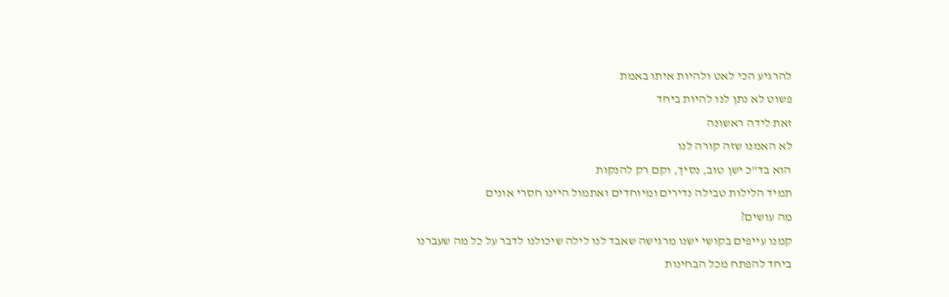להרגיע הכי לאט ולהיות איתו באמת
פשוט לא נתן לנו להיות ביחד
זאת לידה ראשונה
לא האמנו שזה קורה לנו
הוא בד"כ ישן טוב, נסיך, וקם רק להנקות
תמיד הלילות טבילה נדירים ומיוחדים ואתמול היינו חסרי אונים
מה עושים?
קמנו עייפים בקושי ישנו מרגישה שאבד לנו לילה שיכולנו לדבר על כל מה שעברנו ביחד להפתח מכל הבחינות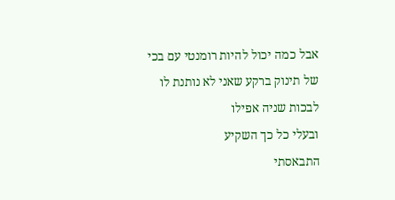אבל כמה יכול להיות רומנטי עם בכי של תינוק ברקע שאני לא נותנת לו לבכות שניה אפילו
ובעלי כל כך השקיע
התבאסתי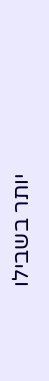יותר בשבילו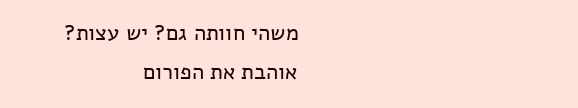משהי חוותה גם? יש עצות?
אוהבת את הפורום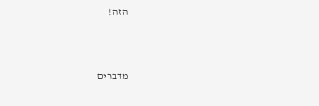הזה!



מדברים